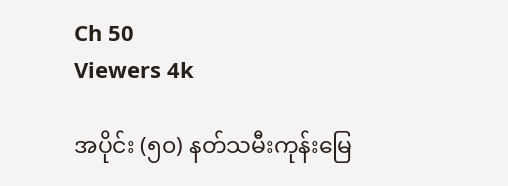Ch 50
Viewers 4k

အပိုင်း (၅၀) နတ်သမီးကုန်းမြေ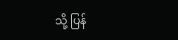သို့ ပြန်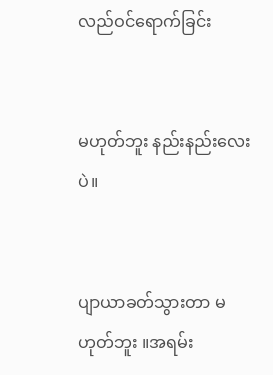လည်ဝင်ရောက်ခြင်း


မဟုတ်ဘူး နည်းနည်းလေးပဲ။


ပျာယာခတ်သွားတာ မဟုတ်ဘူး ။အရမ်း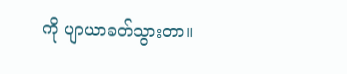ကို ပျာယာခတ်သွားတာ။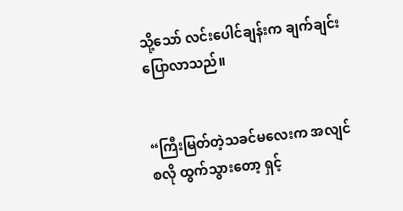သို့သော် လင်းပေါင်ချန်းက ချက်ချင်း ပြောလာသည်။


“ကြီးမြတ်တဲ့သခင်မလေးက အလျင်စလို ထွက်သွားတော့ ရှင့်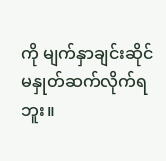ကို မျက်နှာချင်းဆိုင် မနှုတ်ဆက်လိုက်ရဘူး။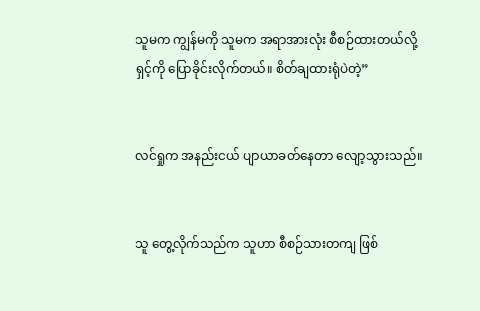သူမက ကျွန်မကို သူမက အရာအားလုံး စီစဉ်ထားတယ်လို့ ရှင့်ကို ပြောခိုင်းလိုက်တယ်။ စိတ်ချထားရုံပဲတဲ့”


လင်ရှုက အနည်းငယ် ပျာယာခတ်နေတာ လျော့သွားသည်။


သူ တွေ့လိုက်သည်က သူဟာ စီစဉ်သားတကျ ဖြစ်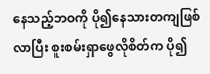နေသည့်ဘဝကို ပို၍နေသားတကျဖြစ်လာပြီး စူးစမ်းရှာဖွေလိုစိတ်က ပို၍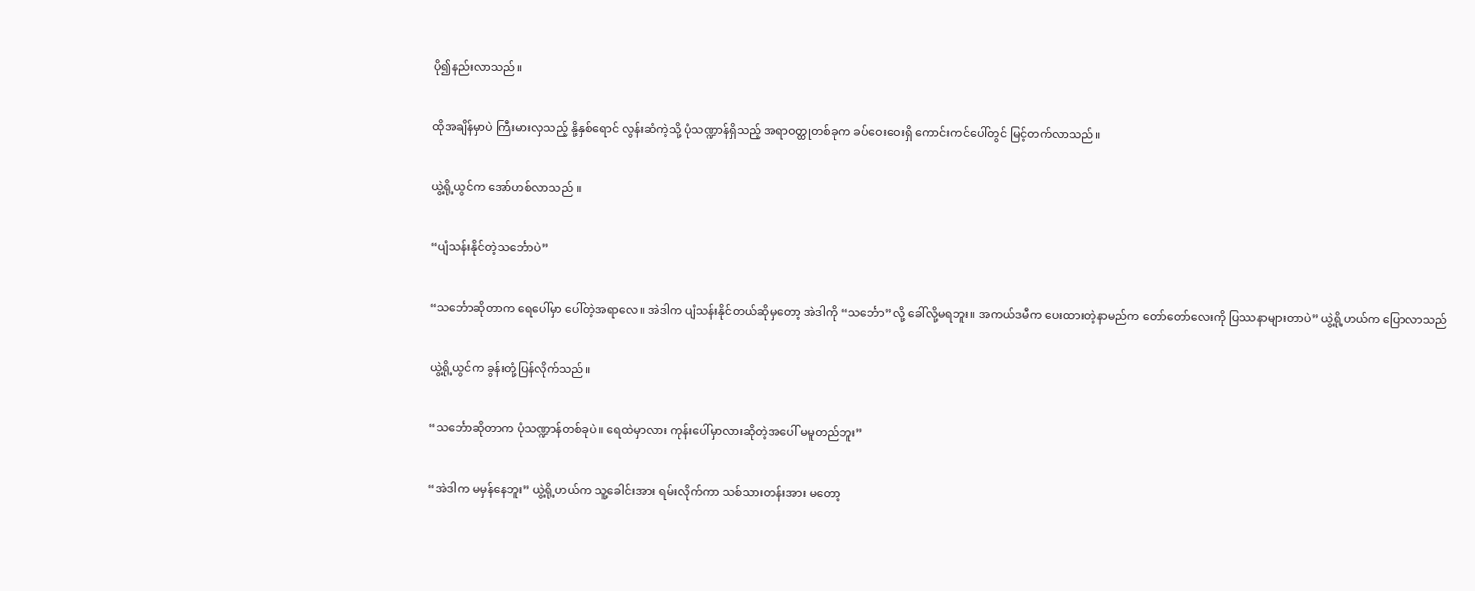ပို၍နည်းလာသည်။


ထိုအချိန်မှာပဲ ကြီးမားလှသည့် နို့နှစ်ရောင် လွန်းဆံကဲ့သို့ ပုံသဏ္ဍာန်ရှိသည့် အရာဝတ္ထုတစ်ခုက ခပ်ဝေးဝေးရှိ ကောင်းကင်ပေါ်တွင် မြင့်တက်လာသည်။


ယွဲ့ရို့ယွင်က အော်ဟစ်လာသည် ။


“ပျံသန်းနိုင်တဲ့သင်္ဘောပဲ”


“သင်္ဘောဆိုတာက ရေပေါ်မှာ ပေါ်တဲ့အရာလေ။ အဲဒါက ပျံသန်းနိုင်တယ်ဆိုမှတော့ အဲဒါကို “သင်္ဘော”လို့ ခေါ်လို့မရဘူး။ အကယ်ဒမီက ပေးထားတဲ့နာမည်က တော်တော်လေးကို ပြဿနာများတာပဲ” ယွဲ့ရို့ဟယ်က ပြောလာသည်


ယွဲ့ရို့ယွင်က ခွန်းတုံ့ပြန်လိုက်သည်။


“သင်္ဘောဆိုတာက ပုံသဏ္ဍာန်တစ်ခုပဲ။ ရေထဲမှာလား ကုန်းပေါ်မှာလားဆိုတဲ့အပေါ် မမူတည်ဘူး”


“အဲဒါက မမှန်နေဘူး” ယွဲ့ရို့ဟယ်က သူ့ခေါင်းအား ရမ်းလိုက်ကာ သစ်သားတန်းအား မတော့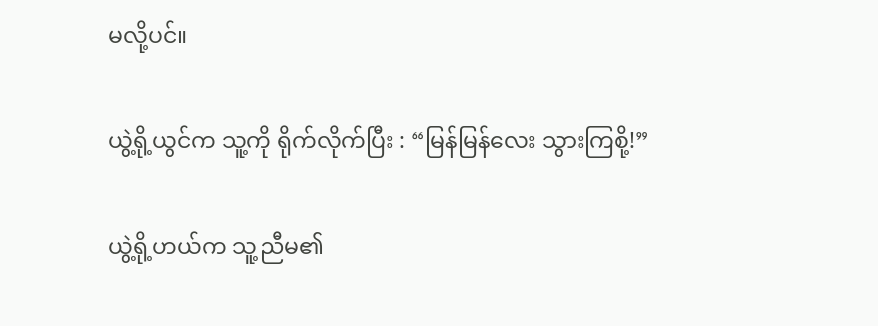မလို့ပင်။


ယွဲ့ရို့ယွင်က သူ့ကို ရိုက်လိုက်ပြီး : “မြန်မြန်လေး သွားကြစို့!”


ယွဲ့ရို့ဟယ်က သူ့ညီမ၏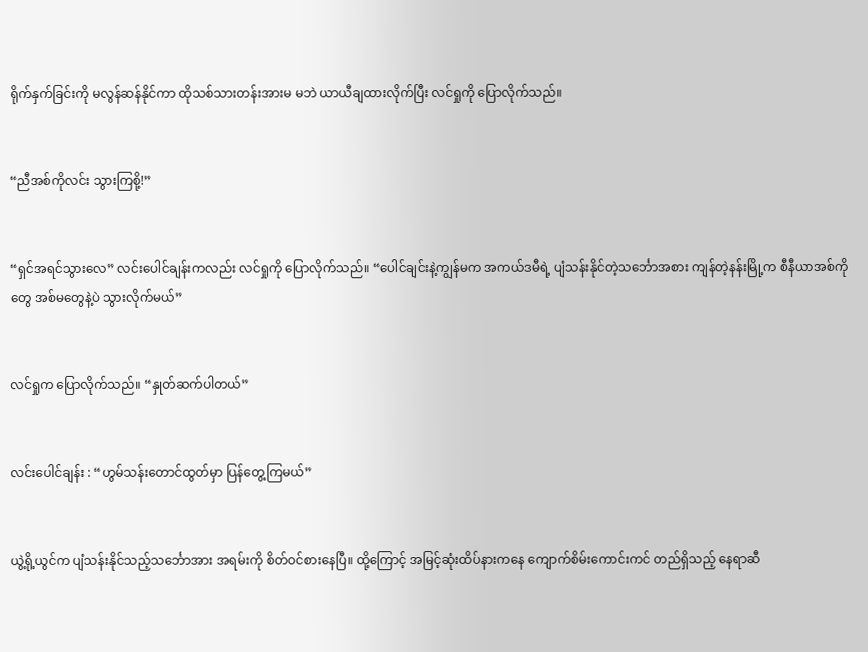ရိုက်နှက်ခြင်းကို မလွန်ဆန်နိုင်ကာ ထိုသစ်သားတန်းအားမ မဘဲ ယာယီချထားလိုက်ပြီး လင်ရှုကို ပြောလိုက်သည်။


“ညီအစ်ကိုလင်း သွားကြစို့!”


“ရှင်အရင်သွားလေ” လင်းပေါင်ချန်းကလည်း လင်ရှုကို ပြောလိုက်သည်။ “ပေါင်ချင်းနဲ့ကျွန်မက အကယ်ဒမီရဲ့ ပျံသန်းနိုင်တဲ့သင်္ဘောအစား ကျန်တဲ့နန်းမြို့က စီနီယာအစ်ကိုတွေ အစ်မတွေနဲ့ပဲ သွားလိုက်မယ်”


လင်ရှုက ပြောလိုက်သည်။ “နှုတ်ဆက်ပါတယ်”


လင်းပေါင်ချန်း : “ဟွမ်သန်းတောင်ထွတ်မှာ ပြန်တွေ့ကြမယ်”


ယွဲ့ရို့ယွင်က ပျံသန်းနိုင်သည့်သင်္ဘောအား အရမ်းကို စိတ်ဝင်စားနေပြီ။ ထို့ကြောင့် အမြင့်ဆုံးထိပ်နားကနေ ကျောက်စိမ်းကောင်းကင် တည်ရှိသည့် နေရာဆီ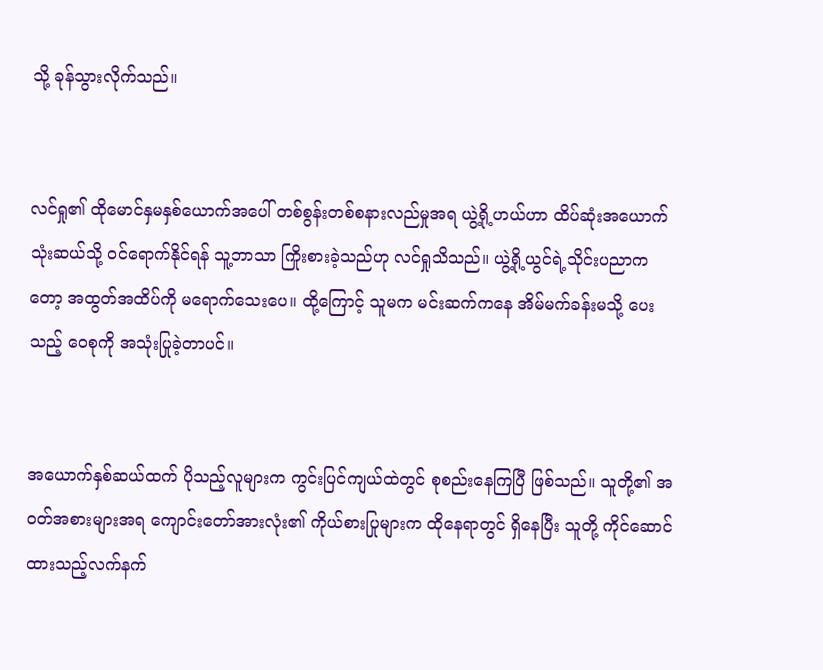သို့ ခုန်သွားလိုက်သည်။


လင်ရှု၏ ထိုမောင်နှမနှစ်ယောက်အပေါ် တစ်စွန်းတစ်စနားလည်မှုအရ ယွဲ့ရို့ဟယ်ဟာ ထိပ်ဆုံးအယောက်သုံးဆယ်သို့ ဝင်ရောက်နိုင်ရန် သူ့ဘာသာ ကြိုးစားခဲ့သည်ဟု လင်ရှုသိသည်။ ယွဲ့ရို့ယွင်ရဲ့သိုင်းပညာကတော့ အထွတ်အထိပ်ကို မရောက်သေးပေ။ ထို့ကြောင့် သူမက မင်းဆက်ကနေ အိမ်မက်ခန်းမသို့ ပေးသည့် ဝေစုကို အသုံးပြုခဲ့တာပင်။


အယောက်နှစ်ဆယ်ထက် ပိုသည့်လူများက ကွင်းပြင်ကျယ်ထဲတွင် စုစည်းနေကြပြီ ဖြစ်သည်။ သူတို့၏ အဝတ်အစားများအရ ကျောင်းတော်အားလုံး၏ ကိုယ်စားပြုများက ထိုနေရာတွင် ရှိနေပြီး သူတို့ ကိုင်ဆောင်ထားသည့်လက်နက်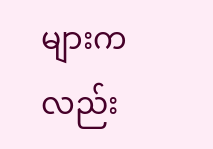များကလည်း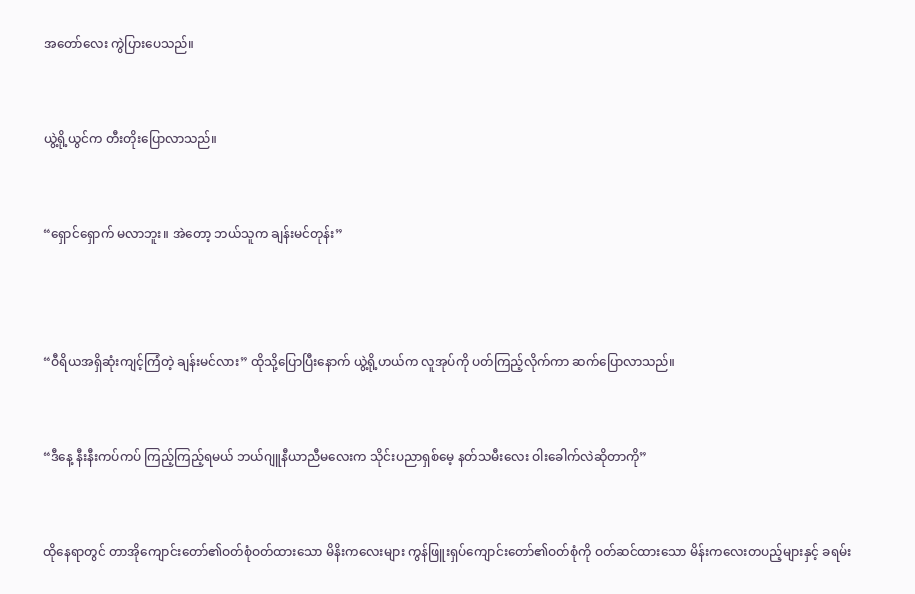အတော်လေး ကွဲပြားပေသည်။


ယွဲ့ရို့ယွင်က တီးတိုးပြောလာသည်။


“ရှောင်ရှောက် မလာဘူး။ အဲတော့ ဘယ်သူက ချန်းမင်တုန်း”



“ဝီရိယအရှိဆုံးကျင့်ကြံတဲ့ ချန်းမင်လား” ထိုသို့ပြောပြီးနောက် ယွဲ့ရို့ဟယ်က လူအုပ်ကို ပတ်ကြည့်လိုက်ကာ ဆက်ပြောလာသည်။


“ဒီနေ့ နီးနီးကပ်ကပ် ကြည့်ကြည့်ရမယ် ဘယ်ဂျူနီယာညီမလေးက သိုင်းပညာရှစ်မေ့ နတ်သမီးလေး ဝါးခေါက်လဲဆိုတာကို”


ထိုနေရာတွင် တာအိုကျောင်းတော်၏ဝတ်စုံဝတ်ထားသော မိနိးကလေးများ ကွန်ဖြူးရှပ်ကျောင်းတော်၏ဝတ်စုံကို ဝတ်ဆင်ထားသော မိန်းကလေးတပည့်များနှင့် ခရမ်း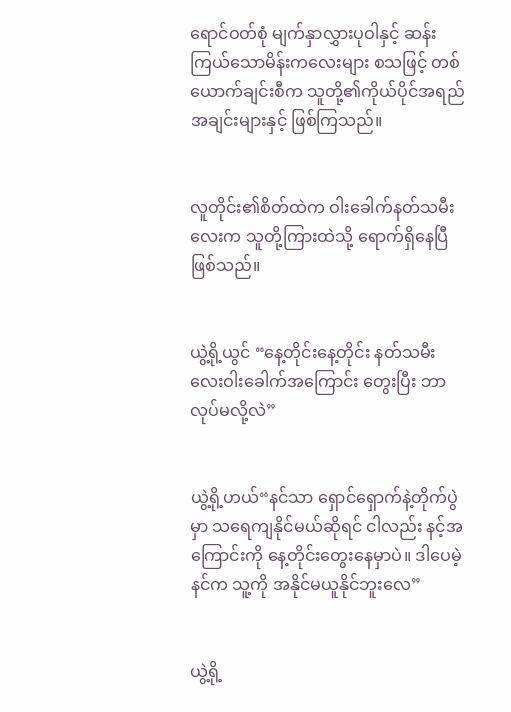ရောင်ဝတ်စုံ မျက်နှာလွှားပုဝါနှင့် ဆန်းကြယ်သောမိန်းကလေးများ စသဖြင့် တစ်ယောက်ချင်းစီက သူတို့၏ကိုယ်ပိုင်အရည်အချင်းများနှင့် ဖြစ်ကြသည်။


လူတိုင်း၏စိတ်ထဲက ဝါးခေါက်နတ်သမီးလေးက သူတို့ကြားထဲသို့ ရောက်ရှိနေပြီဖြစ်သည်။


ယွဲ့ရို့ယွင် “နေ့တိုင်းနေ့တိုင်း နတ်သမီးလေးဝါးခေါက်အကြောင်း တွေးပြီး ဘာလုပ်မလို့လဲ”


ယွဲ့ရို့ဟယ်“နင်သာ ရှောင်ရှောက်နဲ့တိုက်ပွဲမှာ သရေကျနိုင်မယ်ဆိုရင် ငါလည်း နင့်အကြောင်းကို နေ့တိုင်းတွေးနေမှာပဲ။ ဒါပေမဲ့ နင်က သူ့ကို အနိုင်မယူနိုင်ဘူးလေ”


ယွဲ့ရို့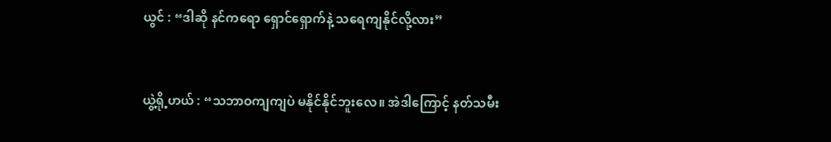ယွင် : “ဒါဆို နင်ကရော ရှောင်ရှောက်နဲ့ သရေကျနိုင်လို့လား”


ယွဲ့ရို့ဟယ် : “သဘာဝကျကျပဲ မနိုင်နိုင်ဘူးလေ။ အဲဒါကြောင့် နတ်သမီး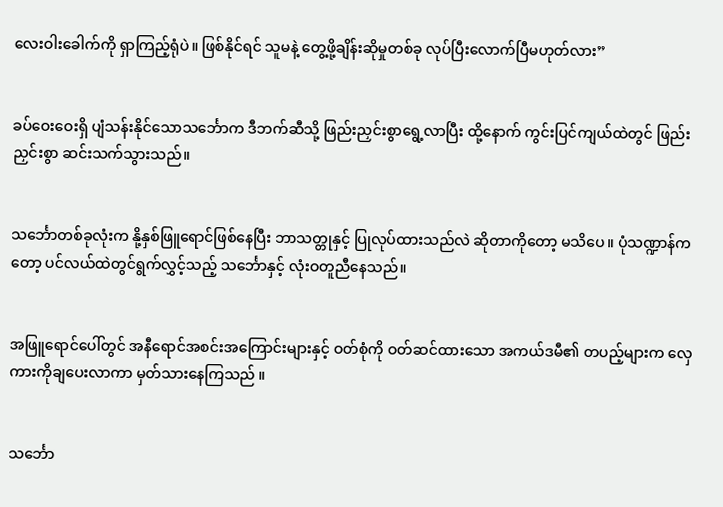လေးဝါးခေါက်ကို ရှာကြည့်ရုံပဲ။ ဖြစ်နိုင်ရင် သူမနဲ့ တွေ့ဖို့ချိန်းဆိုမှုတစ်ခု လုပ်ပြီးလောက်ပြီမဟုတ်လား”


ခပ်ဝေးဝေးရှိ ပျံသန်းနိုင်သောသင်္ဘောက ဒီဘက်ဆီသို့ ဖြည်းညှင်းစွာရွေ့လာပြီး ထို့နောက် ကွင်းပြင်ကျယ်ထဲတွင် ဖြည်းညှင်းစွာ ဆင်းသက်သွားသည်။


သင်္ဘောတစ်ခုလုံးက နို့နှစ်ဖြူရောင်ဖြစ်နေပြီး ဘာသတ္တုနှင့် ပြုလုပ်ထားသည်လဲ ဆိုတာကိုတော့ မသိပေ။ ပုံသဏ္ဍာန်ကတော့ ပင်လယ်ထဲတွင်ရွက်လွှင့်သည့် သင်္ဘောနှင့် လုံးဝတူညီနေသည်။


အဖြူရောင်ပေါ်တွင် အနီရောင်အစင်းအကြောင်းများနှင့် ဝတ်စုံကို ဝတ်ဆင်ထားသော အကယ်ဒမီ၏ တပည့်များက လှေကားကိုချပေးလာကာ မှတ်သားနေကြသည် ။


သင်္ဘော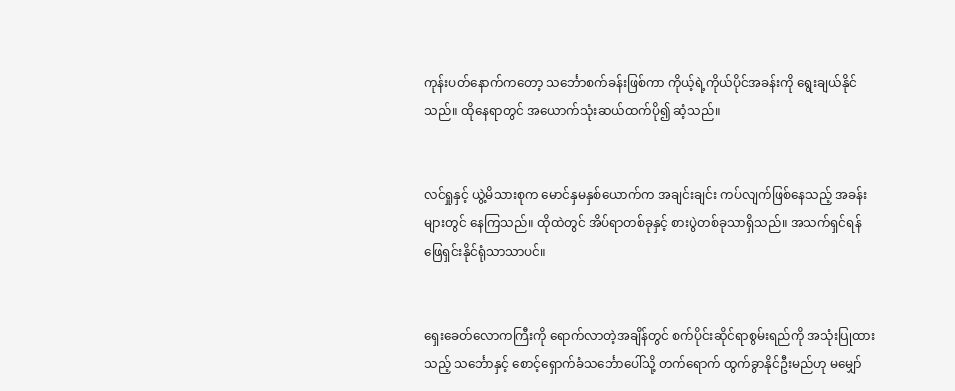ကုန်းပတ်နောက်ကတော့ သင်္ဘောစက်ခန်းဖြစ်ကာ ကိုယ့်ရဲ့ကိုယ်ပိုင်အခန်းကို ရွေးချယ်နိုင်သည်။ ထိုနေရာတွင် အယောက်သုံးဆယ်ထက်ပို၍ ဆံ့သည်။


လင်ရှုနှင့် ယွဲ့မိသားစုက မောင်နှမနှစ်ယောက်က အချင်းချင်း ကပ်လျက်ဖြစ်နေသည့် အခန်းများတွင် နေကြသည်။ ထိုထဲတွင် အိပ်ရာတစ်ခုနှင့် စားပွဲတစ်ခုသာရှိသည်။ အသက်ရှင်ရန် ဖြေရှင်းနိုင်ရုံသာသာပင်။


ရှေးခေတ်လောကကြီးကို ရောက်လာတဲ့အချိန်တွင် စက်ပိုင်းဆိုင်ရာစွမ်းရည်ကို အသုံးပြုထားသည့် သင်္ဘောနှင့် စောင့်ရှောက်ခံသင်္ဘောပေါ်သို့ တက်ရောက် ထွက်ခွာနိုင်ဦးမည်ဟု မမျှော်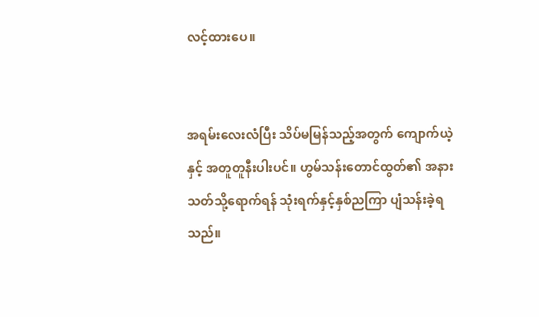လင့်ထားပေ။


အရမ်းလေးလံပြီး သိပ်မမြန်သည့်အတွက် ကျောက်ယဲ့နှင့် အတူတူနီးပါးပင်။ ဟွမ်သန်းတောင်ထွတ်၏ အနားသတ်သို့ရောက်ရန် သုံးရက်နှင့်နှစ်ညကြာ ပျံသန်းခဲ့ရသည်။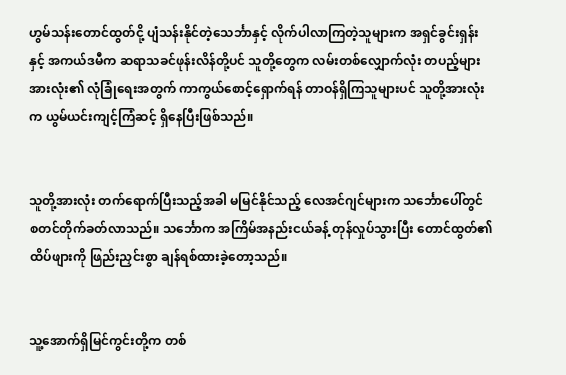ဟွမ်သန်းတောင်ထွတ်ငို့ ပျံသန်းနိုင်တဲ့သေင်္ဘာနှင့် လိုက်ပါလာကြတဲ့သူများက အရှင်ခွင်းရှန်းနှင့် အကယ်ဒမီက ဆရာသခင်ဖုန်းလိန်တို့ပင် သူတို့တွေက လမ်းတစ်လျှောက်လုံး တပည့်များအားလုံး၏ လုံခြုံရေးအတွက် ကာကွယ်စောင့်ရှောက်ရန် တာဝန်ရှိကြသူများပင် သူတို့အားလုံးက ယွမ်ယင်းကျင့်ကြံဆင့် ရှိနေပြီးဖြစ်သည်။


သူတို့အားလုံး တက်ရောက်ပြီးသည့်အခါ မမြင်နိုင်သည့် လေအင်ဂျင်များက သင်္ဘောပေါ်တွင် စတင်တိုက်ခတ်လာသည်။ သင်္ဘောက အကြိမ်အနည်းငယ်ခန့် တုန်လှုပ်သွားပြီး တောင်ထွတ်၏ထိပ်ဖျားကို ဖြည်းညှင်းစွာ ချန်ရစ်ထားခဲ့တော့သည်။


သူ့အောက်ရှိမြင်ကွင်းတို့က တစ်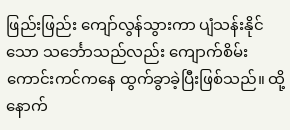ဖြည်းဖြည်း ကျော်လွန်သွားကာ ပျံသန်းနိုင်သော သင်္ဘောသည်လည်း ကျောက်စိမ်းကောင်းကင်ကနေ ထွက်ခွာခဲ့ပြီးဖြစ်သည်။ ထို့နောက်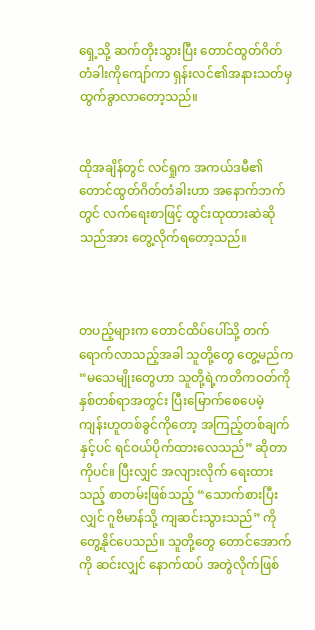ရှေ့သို့ ဆက်တိုးသွားပြီး တောင်ထွတ်ဂိတ်တံခါးကိုကျော်ကာ ရှန်းလင်၏အနားသတ်မှ ထွက်ခွာလာတော့သည်။


ထိုအချိန်တွင် လင်ရှုက အကယ်ဒမီ၏တောင်ထွတ်ဂိတ်တံခါးဟာ အနောက်ဘက်တွင် လက်ရေးစာဖြင့် ထွင်းထုထားဆဲဆိုသည်အား တွေ့လိုက်ရတော့သည်။



တပည့်များက တောင်ထိပ်ပေါ်သို့ တက်ရောက်လာသည့်အခါ သူတို့တွေ တွေ့မည်က “မသေမျိုးတွေဟာ သူတို့ရဲ့ကတိကဝတ်ကို နှစ်တစ်ရာအတွင်း ပြီးမြောက်စေပေမဲ့ ကျန်းဟူတစ်ခွင်ကိုတော့ အကြည့်တစ်ချက်နှင့်ပင် ရင်ဝယ်ပိုက်ထားလေသည်” ဆိုတာကိုပင်။ ပြီးလျှင် အလျားလိုက် ရေးထားသည့် စာတမ်းဖြစ်သည့် “သောက်စားပြီးလျှင် ဂူဗိမာန်သို့ ကျဆင်းသွားသည်” ကို တွေ့နိုင်ပေသည်။ သူတို့တွေ တောင်အောက်ကို ဆင်းလျှင် နောက်ထပ် အတွဲလိုက်ဖြစ်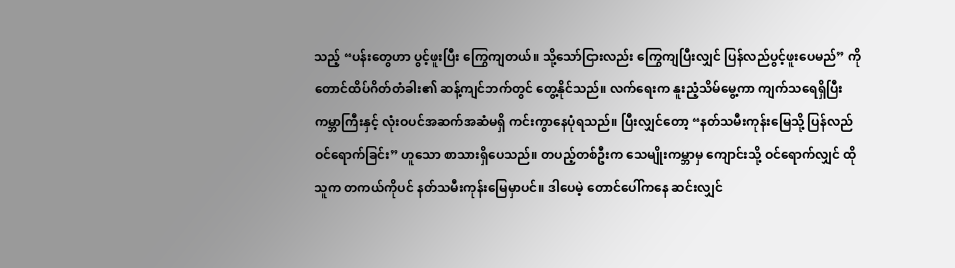သည့် “ပန်းတွေဟာ ပွင့်ဖူးပြီး ကြွေကျတယ်။ သို့သော်ငြားလည်း ကြွေကျပြီးလျှင် ပြန်လည်ပွင့်ဖူးပေမည်” ကို တောင်ထိပ်ဂိတ်တံခါး၏ ဆန့်ကျင်ဘက်တွင် တွေ့နိုင်သည်။ လက်ရေးက နူးညံ့သိမ်မွေ့ကာ ကျက်သရေရှိပြီး ကမ္ဘာကြီးနှင့် လုံးဝပင်အဆက်အဆံမရှိ ကင်းကွာနေပုံရသည်။ ပြီးလျှင်တော့ “နတ်သမီးကုန်းမြေသို့ ပြန်လည်ဝင်ရောက်ခြင်း” ဟူသော စာသားရှိပေသည်။ တပည့်တစ်ဦးက သေမျိုးကမ္ဘာမှ ကျောင်းသို့ ဝင်ရောက်လျှင် ထိုသူက တကယ်ကိုပင် နတ်သမီးကုန်းမြေမှာပင်။ ဒါပေမဲ့ တောင်ပေါ်ကနေ ဆင်းလျှင်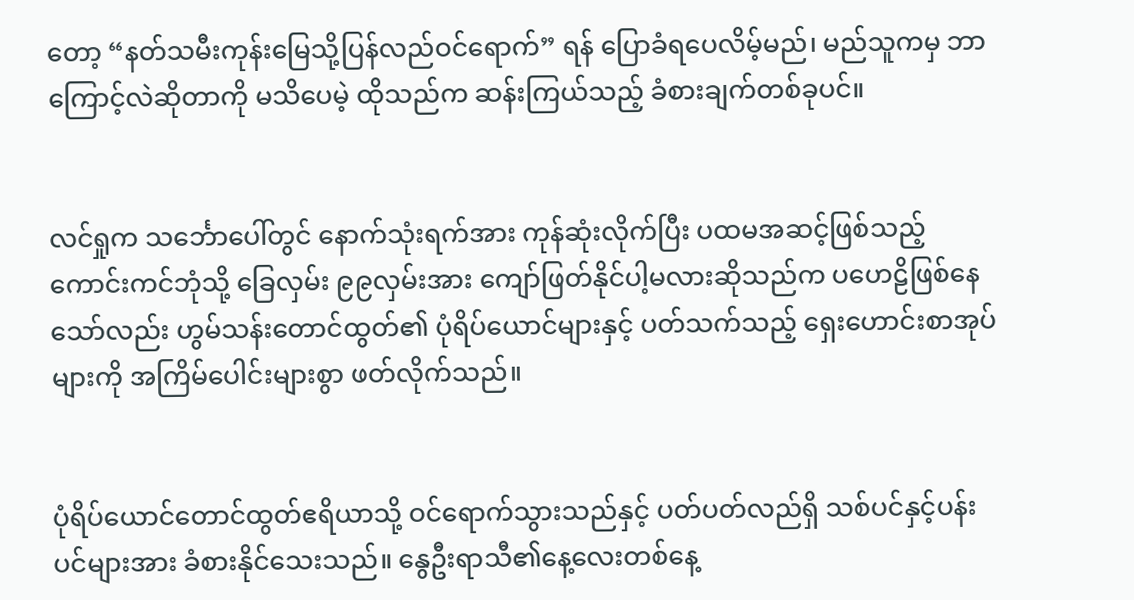တော့ “နတ်သမီးကုန်းမြေသို့ပြန်လည်ဝင်ရောက်” ရန် ပြောခံရပေလိမ့်မည်၊ မည်သူကမှ ဘာကြောင့်လဲဆိုတာကို မသိပေမဲ့ ထိုသည်က ဆန်းကြယ်သည့် ခံစားချက်တစ်ခုပင်။


လင်ရှုက သင်္ဘောပေါ်တွင် နောက်သုံးရက်အား ကုန်ဆုံးလိုက်ပြီး ပထမအဆင့်ဖြစ်သည့် ကောင်းကင်ဘုံသို့ ခြေလှမ်း ၉၉လှမ်းအား ကျော်ဖြတ်နိုင်ပါ့မလားဆိုသည်က ပဟေဠိဖြစ်နေသော်လည်း ဟွမ်သန်းတောင်ထွတ်၏ ပုံရိပ်ယောင်များနှင့် ပတ်သက်သည့် ရှေးဟောင်းစာအုပ်များကို အကြိမ်ပေါင်းများစွာ ဖတ်လိုက်သည်။


ပုံရိပ်ယောင်တောင်ထွတ်ဧရိယာသို့ ဝင်ရောက်သွားသည်နှင့် ပတ်ပတ်လည်ရှိ သစ်ပင်နှင့်ပန်းပင်များအား ခံစားနိုင်သေးသည်။ နွေဦးရာသီ၏နေ့လေးတစ်နေ့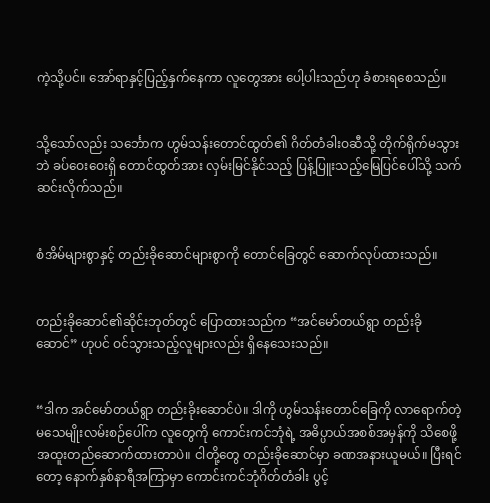ကဲ့သို့ပင်။ အော်ရာနှင့်ပြည့်နှက်နေကာ လူတွေအား ပေါ့ပါးသည်ဟု ခံစားရစေသည်။


သို့သော်လည်း သင်္ဘောက ဟွမ်သန်းတောင်ထွတ်၏ ဂိတ်တံခါးဝဆီသို့ တိုက်ရိုက်မသွားဘဲ ခပ်ဝေးဝေးရှိ တောင်ထွတ်အား လှမ်းမြင်နိုင်သည့် ပြန့်ပြူးသည့်မြေပြင်ပေါ်သို့ သက်ဆင်းလိုက်သည်။


စံအိမ်များစွာနှင့် တည်းခိုဆောင်များစွာကို တောင်ခြေတွင် ဆောက်လုပ်ထားသည်။


တည်းခိုဆောင်၏ဆိုင်းဘုတ်တွင် ပြောထားသည်က “အင်မော်တယ်ရွာ တည်းခိုဆောင်” ဟုပင် ဝင်သွားသည့်လူများလည်း ရှိနေသေးသည်။


“ဒါက အင်မော်တယ်ရွာ တည်းခိုးဆောင်ပဲ။ ဒါကို ဟွမ်သန်းတောင်ခြေကို လာရောက်တဲ့ မသေမျိုးလမ်းစဉ်ပေါ်က လူတွေကို ကောင်းကင်ဘုံရဲ့ အဓိပ္ပာယ်အစစ်အမှန်ကို သိစေဖို့ အထူးတည်ဆောက်ထားတာပဲ။ ငါတို့တွေ တည်းခိုဆောင်မှာ ခဏအနားယူမယ်။ ပြီးရင်တော့ နောက်နှစ်နာရီအကြာမှာ ကောင်းကင်ဘုံဂိတ်တံခါး ပွင့်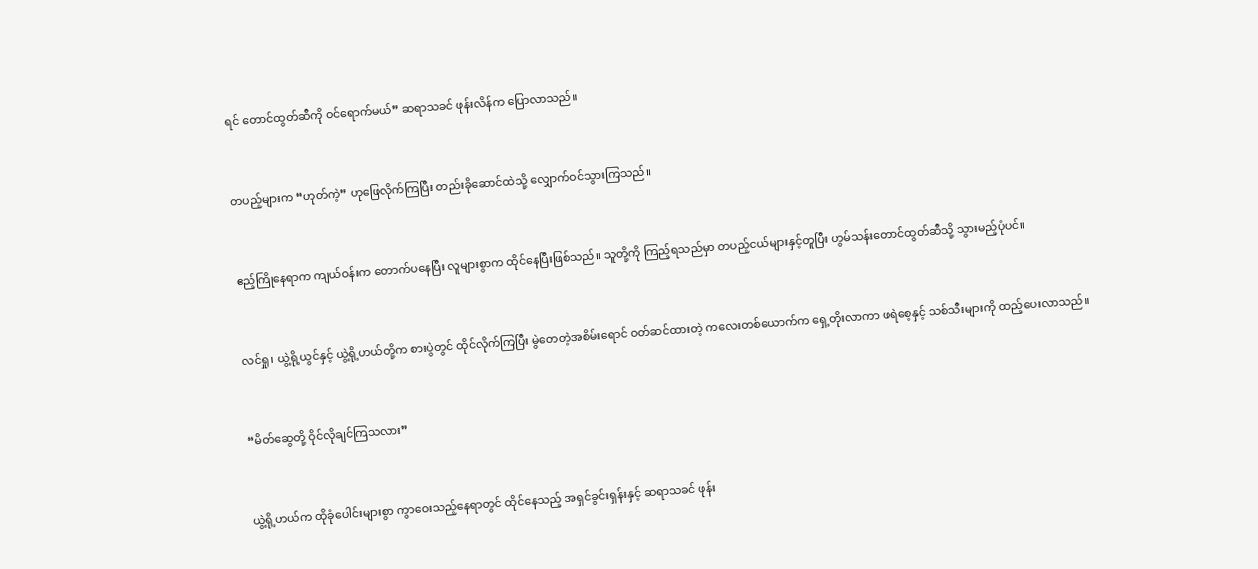ရင် တောင်ထွတ်ဆီကို ဝင်ရောက်မယ်” ဆရာသခင် ဖုန်းလိန်က ပြောလာသည်။


တပည့်များက “ဟုတ်ကဲ့” ဟုဖြေလိုက်ကြပြီး တည်းခိုဆောင်ထဲသို့ လျှောက်ဝင်သွားကြသည်။


ဧည့်ကြိုနေရာက ကျယ်ဝန်းက တောက်ပနေပြီး လူများစွာက ထိုင်နေပြီးဖြစ်သည်။ သူတို့ကို ကြည့်ရသည်မှာ တပည့်ငယ်များနှင့်တူပြီး ဟွမ်သန်းတောင်ထွတ်ဆီသို့ သွားမည့်ပုံပင်။


လင်ရှု၊ ယွဲ့ရို့ယွင်နှင့် ယွဲ့ရို့ဟယ်တို့က စားပွဲတွင် ထိုင်လိုက်ကြပြီး မွဲတေတဲ့အစိမ်းရောင် ဝတ်ဆင်ထားတဲ့ ကလေးတစ်ယောက်က ရှေ့တိုးလာကာ ဖရဲစေ့နှင့် သစ်သီးများကို ထည့်ပေးလာသည်။


“မိတ်ဆွေတို့ ဝိုင်လိုချင်ကြသလား”


ယွဲ့ရို့ဟယ်က ထိုခုံပေါင်းများစွာ ကွာဝေးသည့်နေရာတွင် ထိုင်နေသည့် အရှင်ခွင်းရှန်းနှင့် ဆရာသခင် ဖုန်း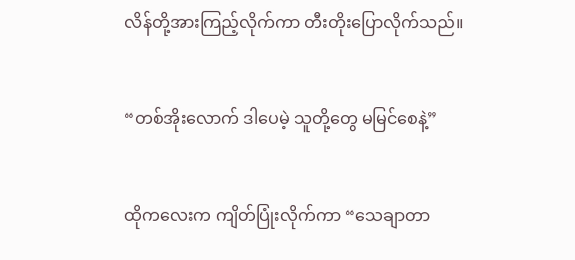လိန်တို့အားကြည့်လိုက်ကာ တီးတိုးပြောလိုက်သည်။


“တစ်အိုးလောက် ဒါပေမဲ့ သူတို့တွေ မမြင်စေနဲ့”


ထိုကလေးက ကျိတ်ပြုံးလိုက်ကာ “သေချာတာ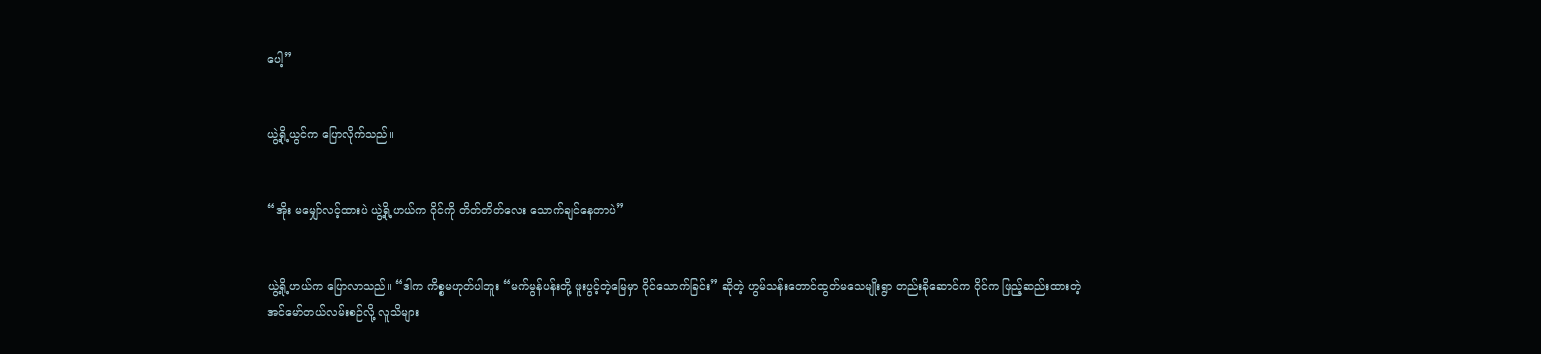ပေါ့”


ယွဲ့ရို့ယွင်က ပြောလိုက်သည်။


“အိုး မမျှော်လင့်ထားပဲ ယွဲ့ရို့ဟယ်က ဝိုင်ကို တိတ်တိတ်လေး သောက်ချင်နေတာပဲ”


ယွဲ့ရို့ဟယ်က ပြောလာသည်။ “ဒါက ကိစ္စမဟုတ်ပါဘူး “မက်မွန်ပန်းတို့ ဖူးပွင့်တဲ့မြေမှာ ဝိုင်သောက်ခြင်း” ဆိုတဲ့ ဟွမ်သန်းတောင်ထွတ်မသေမျိုးရွာ တည်းခိုဆောင်က ဝိုင်က ဖြည့်ဆည်းထားတဲ့ အင်မော်တယ်လမ်းစဉ်လို့ လူသိများ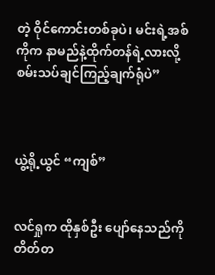တဲ့ ဝိုင်ကောင်းတစ်ခုပဲ၊ မင်းရဲ့အစ်ကိုက နာမည်နဲ့ထိုက်တန်ရဲ့လားလို့ စမ်းသပ်ချင်ကြည့်ချက်ရုံပဲ”



ယွဲ့ရို့ယွင် “ကျစ်”


လင်ရှုက ထိုနှစ်ဦး ပျော်နေသည်ကို တိတ်တ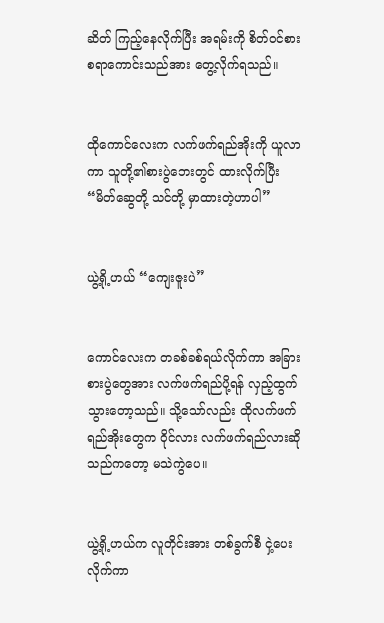ဆိတ် ကြည့်နေလိုက်ပြီး အရမ်းကို စိတ်ဝင်စားစရာကောင်းသည်အား တွေ့လိုက်ရသည်။


ထိုကောင်လေးက လက်ဖက်ရည်အိုးကို ယူလာကာ သူတို့၏စားပွဲဘေးတွင် ထားလိုက်ပြီး “မိတ်ဆွေတို့ သင်တို့ မှာထားတဲ့ဟာပါ”


ယွဲ့ရို့ဟယ် “ကျေးဇူးပဲ”


ကောင်လေးက တခစ်ခစ်ရယ်လိုက်ကာ အခြားစားပွဲတွေအား လက်ဖက်ရည်ပို့ရန် လှည့်ထွက်သွားတော့သည်။ သို့သော်လည်း ထိုလက်ဖက်ရည်အိုးတွေက ဝိုင်လား လက်ဖက်ရည်လားဆိုသည်ကတော့ မသဲကွဲပေ။


ယွဲ့ရို့ဟယ်က လူတိုင်းအား တစ်ခွက်စီ ငှဲ့ပေးလိုက်ကာ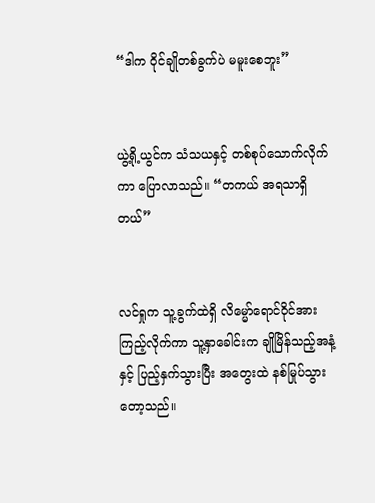“ဒါက ဝိုင်ချိုတစ်ခွက်ပဲ မမူးစေဘူး”


ယွဲ့ရို့ယွင်က သံသယနှင့် တစ်စုပ်သောက်လိုက်ကာ ပြောလာသည်။ “တကယ် အရသာရှိတယ်”


လင်ရှုက သူ့ခွက်ထဲရှိ လိမ္မော်ရောင်ဝိုင်အား ကြည့်လိုက်ကာ သူ့နှာခေါင်းက ချိုမြိန်သည့်အနံ့နှင့် ပြည့်နှက်သွားပြီး အတွေးထဲ နစ်မြုပ်သွားတော့သည်။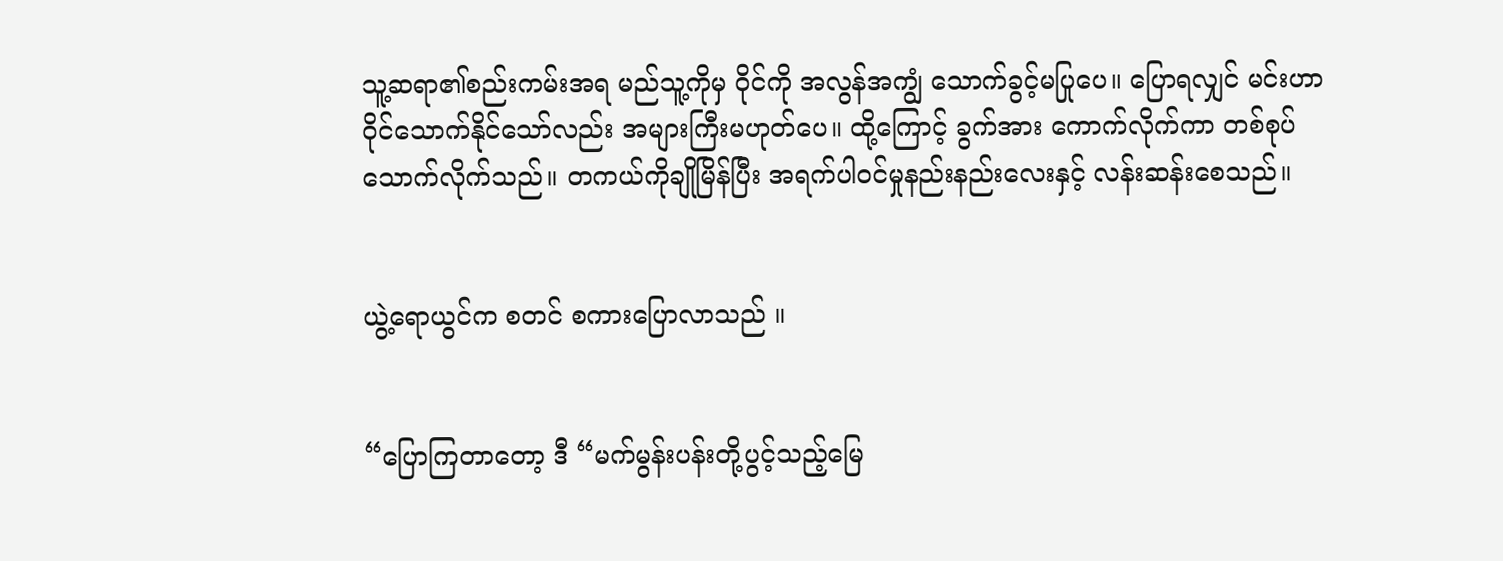သူ့ဆရာ၏စည်းကမ်းအရ မည်သူ့ကိုမှ ဝိုင်ကို အလွန်အကျွံ သောက်ခွင့်မပြုပေ။ ပြောရလျှင် မင်းဟာ ဝိုင်သောက်နိုင်သော်လည်း အများကြီးမဟုတ်ပေ။ ထို့ကြောင့် ခွက်အား ကောက်လိုက်ကာ တစ်စုပ်သောက်လိုက်သည်။ တကယ်ကိုချိုမြိန်ပြီး အရက်ပါဝင်မှုနည်းနည်းလေးနှင့် လန်းဆန်းစေသည်။


ယွဲ့ရောယွင်က စတင် စကားပြောလာသည် ။


“ပြောကြတာတော့ ဒီ “မက်မွန်းပန်းတို့ပွင့်သည့်မြေ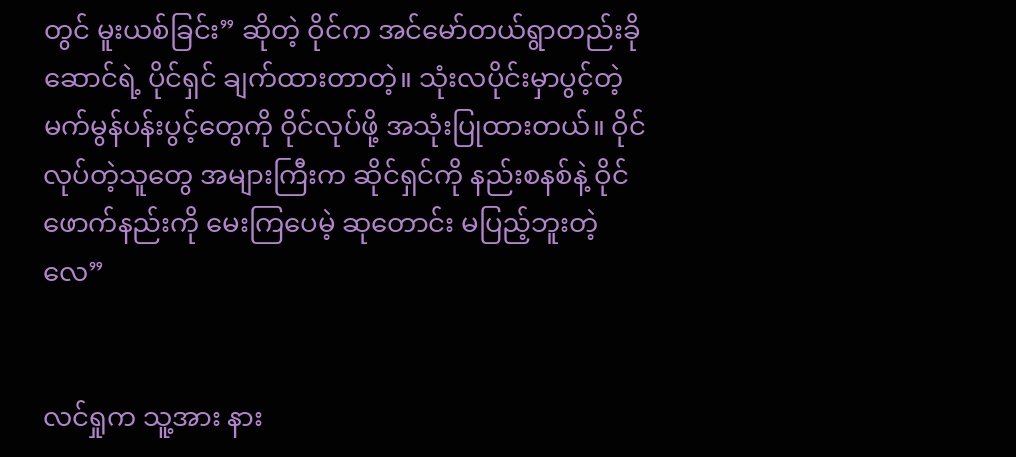တွင် မူးယစ်ခြင်း” ဆိုတဲ့ ဝိုင်က အင်မော်တယ်ရွာတည်းခိုဆောင်ရဲ့ ပိုင်ရှင် ချက်ထားတာတဲ့။ သုံးလပိုင်းမှာပွင့်တဲ့ မက်မွန်ပန်းပွင့်တွေကို ဝိုင်လုပ်ဖို့ အသုံးပြုထားတယ်။ ဝိုင်လုပ်တဲ့သူတွေ အများကြီးက ဆိုင်ရှင်ကို နည်းစနစ်နဲ့ ဝိုင်ဖောက်နည်းကို မေးကြပေမဲ့ ဆုတောင်း မပြည့်ဘူးတဲ့လေ”


လင်ရှုက သူ့အား နား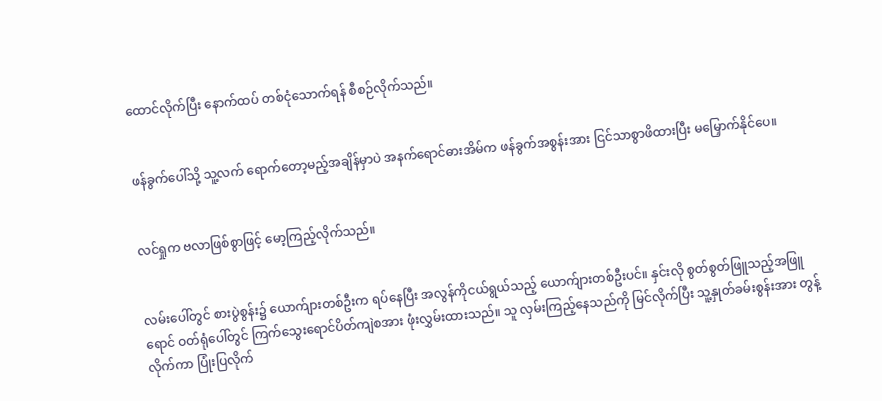ထောင်လိုက်ပြီး နောက်ထပ် တစ်ငုံသောက်ရန် စီစဉ်လိုက်သည်။


ဖန်ခွက်ပေါ်သို့ သူ့လက် ရောက်တော့မည့်အချိန်မှာပဲ အနက်ရောင်ဓားအိမ်က ဖန်ခွက်အစွန်းအား ငြင်သာစွာဖိထားပြီး မမြှောက်နိုင်ပေ။


လင်ရှုက ဗလာဖြစ်စွာဖြင့် မော့ကြည့်လိုက်သည်။


လမ်းပေါ်တွင် စားပွဲစွန်း၌ ယောက်ျားတစ်ဦးက ရပ်နေပြီး အလွန်ကိုငယ်ရွယ်သည့် ယောက်ျားတစ်ဦးပင်။ နှင်းလို စွတ်စွတ်ဖြူသည့်အဖြူရောင် ဝတ်ရုံပေါ်တွင် ကြက်သွေးရောင်ပိတ်ကျဲစအား ဖုံးလွှမ်းထားသည်။ သူ လှမ်းကြည့်နေသည်ကို မြင်လိုက်ပြီး သူ့နှုတ်ခမ်းစွန်းအား တွန့်လိုက်ကာ ပြုံးပြလိုက်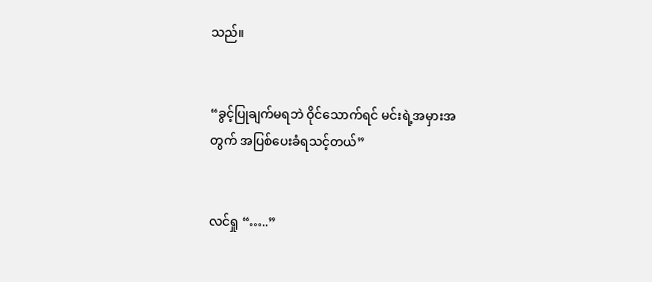သည်။


“ခွင့်ပြုချက်မရဘဲ ဝိုင်သောက်ရင် မင်းရဲ့အမှားအတွက် အပြစ်ပေးခံရသင့်တယ်”


လင်ရှု “…..”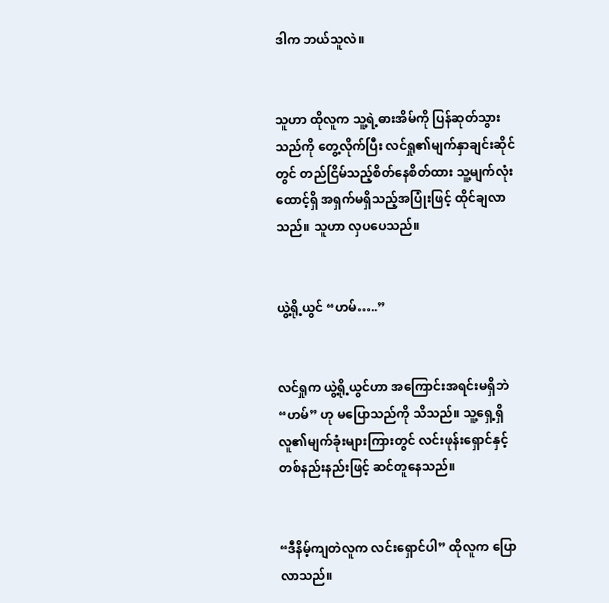ဒါက ဘယ်သူလဲ။


သူဟာ ထိုလူက သူ့ရဲ့ဓားအိမ်ကို ပြန်ဆုတ်သွားသည်ကို တွေ့လိုက်ပြီး လင်ရှု၏မျက်နှာချင်းဆိုင်တွင် တည်ငြိမ်သည့်စိတ်နေစိတ်ထား သူ့မျက်လုံးထောင့်ရှိ အရှက်မရှိသည့်အပြုံးဖြင့် ထိုင်ချလာသည်။ သူဟာ လှပပေသည်။


ယွဲ့ရို့ယွင် “ဟမ်…..”


လင်ရှုက ယွဲ့ရို့ယွင်ဟာ အကြောင်းအရင်းမရှိဘဲ “ဟမ်” ဟု မပြောသည်ကို သိသည်။ သူ့ရှေ့ရှိလူ၏မျက်ခုံးများကြားတွင် လင်းဖုန်းရှောင်နှင့် တစ်နည်းနည်းဖြင့် ဆင်တူနေသည်။


“ဒီနိမ့်ကျတဲလူက လင်းရှောင်ပါ” ထိုလူက ပြောလာသည်။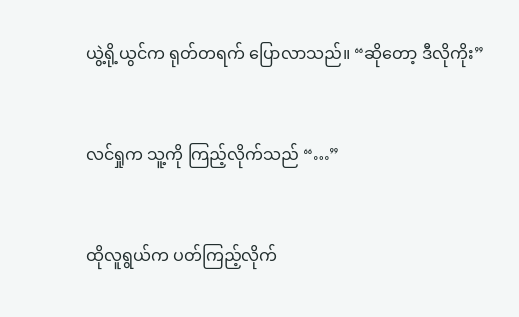ယွဲ့ရို့ယွင်က ရုတ်တရက် ပြောလာသည်။ “ဆိုတော့ ဒီလိုကိုး”


လင်ရှုက သူ့ကို ကြည့်လိုက်သည် “…”


ထိုလူရွယ်က ပတ်ကြည့်လိုက်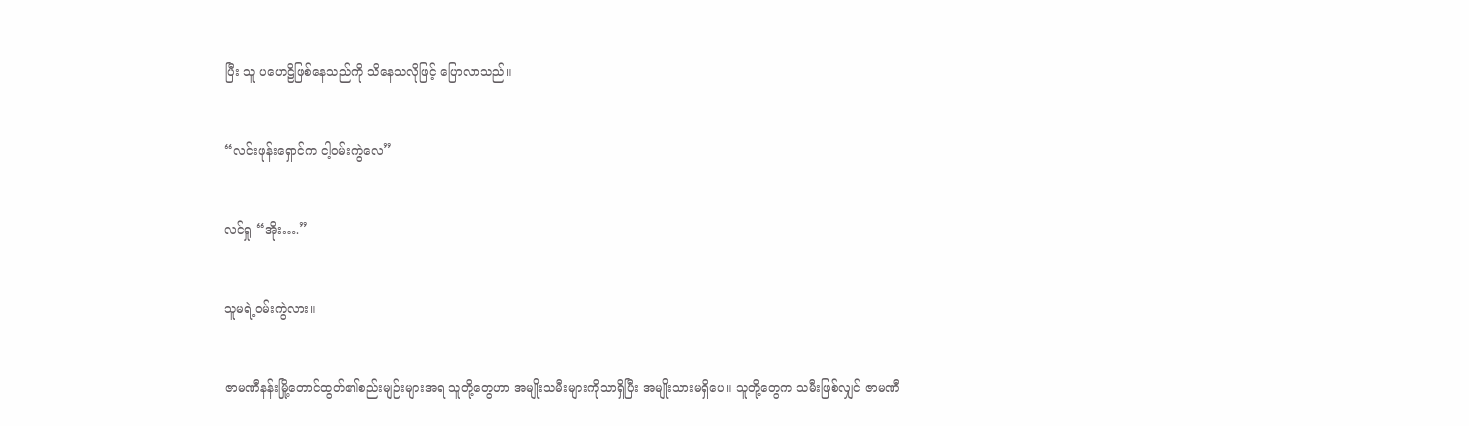ပြီး သူ ပဟေဠိဖြစ်နေသည်ကို သိနေသလိုဖြင့် ပြောလာသည်။


“လင်းဖုန်းရှောင်က ငါ့ဝမ်းကွဲလေ”


လင်ရှု “အိုး….”


သူမရဲ့ဝမ်းကွဲလား။


ဇာမဏီနန်းမြို့တောင်ထွတ်၏စည်းမျဉ်းများအရ သူတို့တွေဟာ အမျိုးသမီးများကိုသာရှိပြီး အမျိုးသားမရှိပေ။ သူတို့တွေက သမီးဖြစ်လျှင် ဇာမဏီ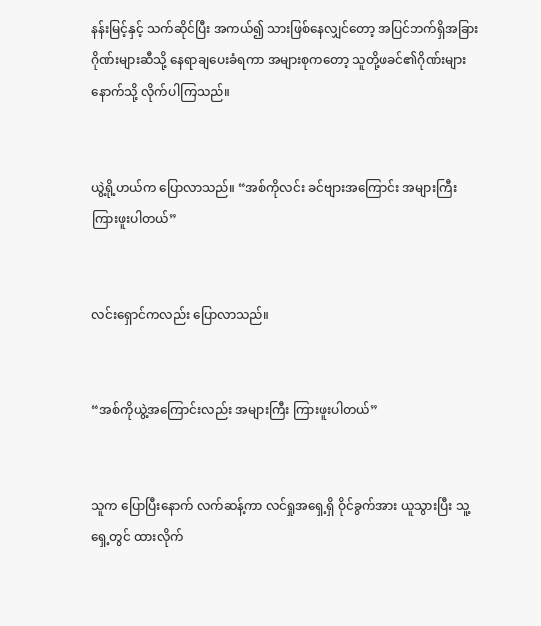နန်းမြင့်နှင့် သက်ဆိုင်ပြီး အကယ်၍ သားဖြစ်နေလျှင်တော့ အပြင်ဘက်ရှိအခြားဂိုဏ်းများဆီသို့ နေရာချပေးခံရကာ အများစုကတော့ သူတို့ဖခင်၏ဂိုဏ်းများနောက်သို့ လိုက်ပါကြသည်။


ယွဲ့ရို့ဟယ်က ပြောလာသည်။ “အစ်ကိုလင်း ခင်ဗျားအကြောင်း အများကြီး ကြားဖူးပါတယ်”


လင်းရှောင်ကလည်း ပြောလာသည်။


“အစ်ကိုယွဲ့အကြောင်းလည်း အများကြီး ကြားဖူးပါတယ်”


သူက ပြောပြီးနောက် လက်ဆန့်ကာ လင်ရှုအရှေ့ရှိ ဝိုင်ခွက်အား ယူသွားပြီး သူ့ရှေ့တွင် ထားလိုက်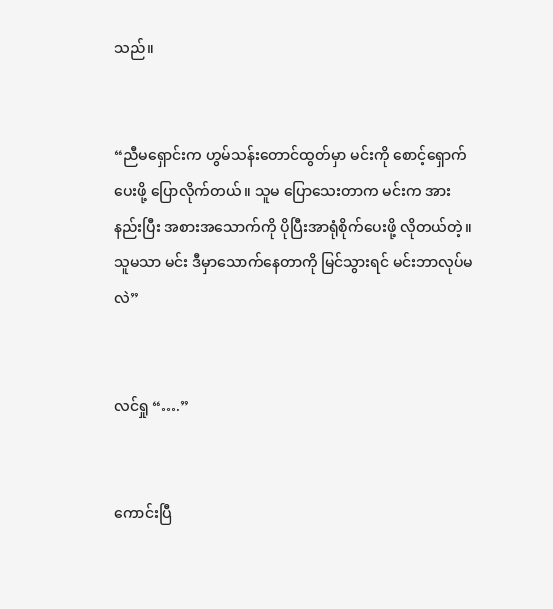သည်။


“ညီမရှောင်းက ဟွမ်သန်းတောင်ထွတ်မှာ မင်းကို စောင့်ရှောက်ပေးဖို့ ပြောလိုက်တယ်။ သူမ ပြောသေးတာက မင်းက အားနည်းပြီး အစားအသောက်ကို ပိုပြီးအာရုံစိုက်ပေးဖို့ လိုတယ်တဲ့။ သူမသာ မင်း ဒီမှာသောက်နေတာကို မြင်သွားရင် မင်းဘာလုပ်မလဲ”


လင်ရှု “….”


ကောင်းပြီ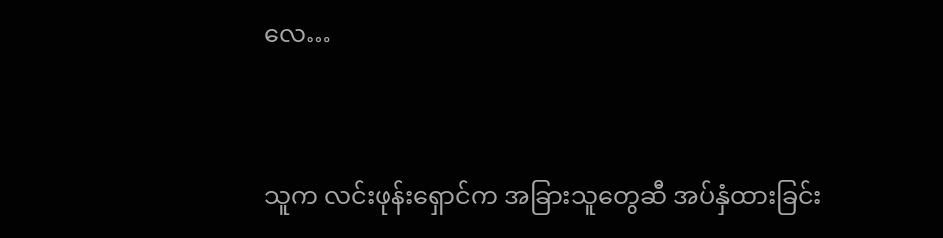လေ…


သူက လင်းဖုန်းရှောင်က အခြားသူတွေဆီ အပ်နှံထားခြင်း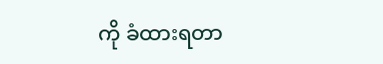ကို ခံထားရတာ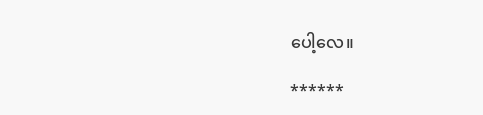ပေါ့လေ။

******